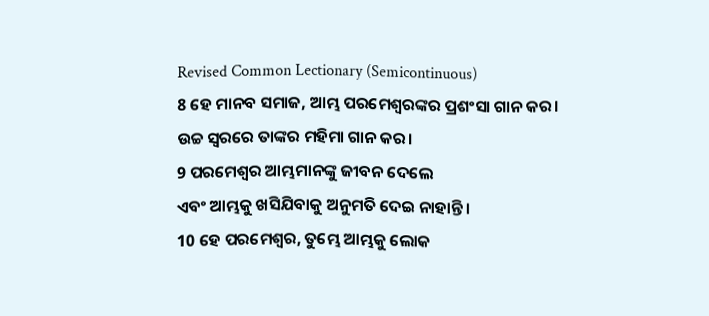Revised Common Lectionary (Semicontinuous)
8 ହେ ମାନବ ସମାଜ, ଆମ୍ଭ ପରମେଶ୍ୱରଙ୍କର ପ୍ରଶଂସା ଗାନ କର।
ଉଚ୍ଚ ସ୍ୱରରେ ତାଙ୍କର ମହିମା ଗାନ କର।
9 ପରମେଶ୍ୱର ଆମ୍ଭମାନଙ୍କୁ ଜୀବନ ଦେଲେ
ଏବଂ ଆମ୍ଭକୁ ଖସିଯିବାକୁ ଅନୁମତି ଦେଇ ନାହାନ୍ତି।
10 ହେ ପରମେଶ୍ୱର, ତୁମ୍ଭେ ଆମ୍ଭକୁ ଲୋକ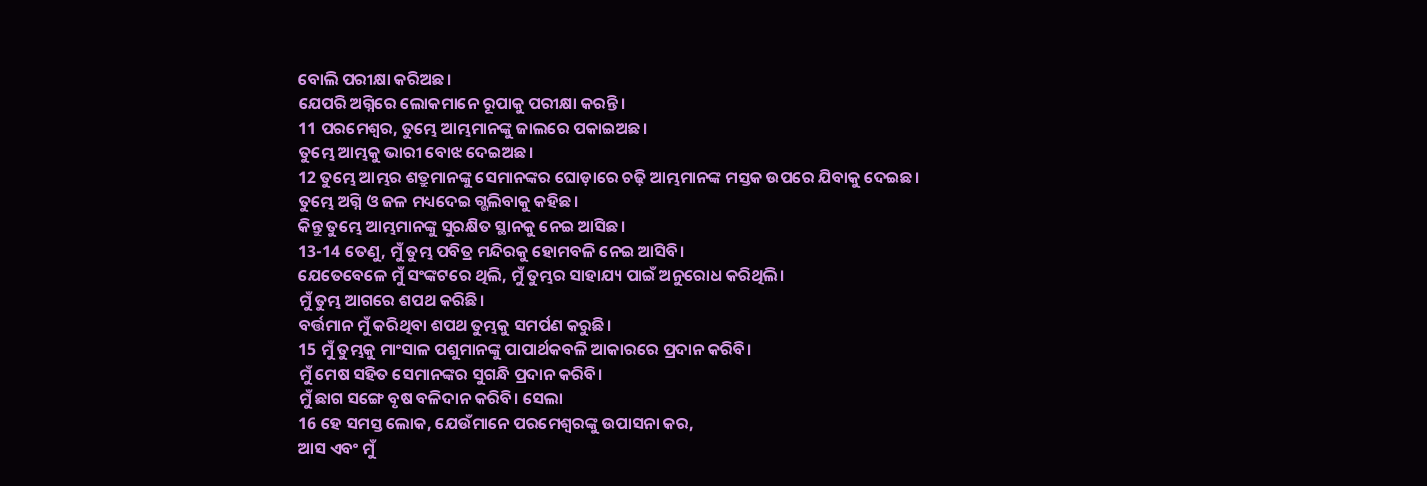ବୋଲି ପରୀକ୍ଷା କରିଅଛ।
ଯେପରି ଅଗ୍ନିରେ ଲୋକମାନେ ରୂପାକୁ ପରୀକ୍ଷା କରନ୍ତି।
11 ପରମେଶ୍ୱର, ତୁମ୍ଭେ ଆମ୍ଭମାନଙ୍କୁ ଜାଲରେ ପକାଇଅଛ।
ତୁମ୍ଭେ ଆମ୍ଭକୁ ଭାରୀ ବୋଝ ଦେଇଅଛ।
12 ତୁମ୍ଭେ ଆମ୍ଭର ଶତ୍ରୁମାନଙ୍କୁ ସେମାନଙ୍କର ଘୋଡ଼ାରେ ଚଢ଼ି ଆମ୍ଭମାନଙ୍କ ମସ୍ତକ ଉପରେ ଯିବାକୁ ଦେଇଛ।
ତୁମ୍ଭେ ଅଗ୍ନି ଓ ଜଳ ମଧ୍ୟଦେଇ ଗ୍ଭଲିବାକୁ କହିଛ।
କିନ୍ତୁ ତୁମ୍ଭେ ଆମ୍ଭମାନଙ୍କୁ ସୁରକ୍ଷିତ ସ୍ଥାନକୁ ନେଇ ଆସିଛ।
13-14 ତେଣୁ, ମୁଁ ତୁମ୍ଭ ପବିତ୍ର ମନ୍ଦିରକୁ ହୋମବଳି ନେଇ ଆସିବି।
ଯେତେବେଳେ ମୁଁ ସଂଙ୍କଟରେ ଥିଲି, ମୁଁ ତୁମ୍ଭର ସାହାଯ୍ୟ ପାଇଁ ଅନୁରୋଧ କରିଥିଲି।
ମୁଁ ତୁମ୍ଭ ଆଗରେ ଶପଥ କରିଛି।
ବର୍ତ୍ତମାନ ମୁଁ କରିଥିବା ଶପଥ ତୁମ୍ଭକୁ ସମର୍ପଣ କରୁଛି।
15 ମୁଁ ତୁମ୍ଭକୁ ମାଂସାଳ ପଶୁମାନଙ୍କୁ ପାପାର୍ଥକବଳି ଆକାରରେ ପ୍ରଦାନ କରିବି।
ମୁଁ ମେଷ ସହିତ ସେମାନଙ୍କର ସୁଗନ୍ଧି ପ୍ରଦାନ କରିବି।
ମୁଁ ଛାଗ ସଙ୍ଗେ ବୃଷ ବଳିଦାନ କରିବି। ସେଲା
16 ହେ ସମସ୍ତ ଲୋକ, ଯେଉଁମାନେ ପରମେଶ୍ୱରଙ୍କୁ ଉପାସନା କର,
ଆସ ଏବଂ ମୁଁ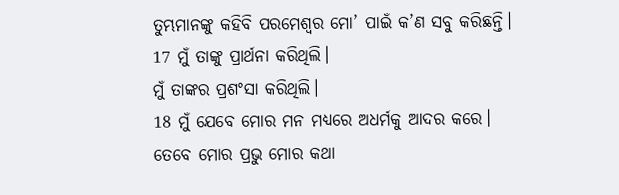ତୁମ୍ଭମାନଙ୍କୁ କହିବି ପରମେଶ୍ୱର ମୋ’ ପାଇଁ କ’ଣ ସବୁ କରିଛନ୍ତି।
17 ମୁଁ ତାଙ୍କୁ ପ୍ରାର୍ଥନା କରିଥିଲି।
ମୁଁ ତାଙ୍କର ପ୍ରଶଂସା କରିଥିଲି।
18 ମୁଁ ଯେବେ ମୋର ମନ ମଧ୍ୟରେ ଅଧର୍ମକୁ ଆଦର କରେ।
ତେବେ ମୋର ପ୍ରଭୁ ମୋର କଥା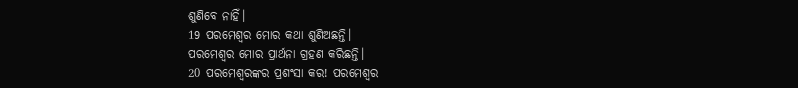ଶୁଣିବେ ନାହିଁ।
19 ପରମେଶ୍ୱର ମୋର କଥା ଶୁଣିଅଛନ୍ତି।
ପରମେଶ୍ୱର ମୋର ପ୍ରାର୍ଥନା ଗ୍ରହଣ କରିଛନ୍ତି।
20 ପରମେଶ୍ୱରଙ୍କର ପ୍ରଶଂସା କର! ପରମେଶ୍ୱର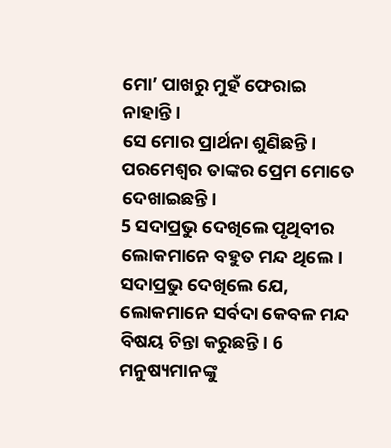ମୋ’ ପାଖରୁ ମୁହଁ ଫେରାଇ ନାହାନ୍ତି।
ସେ ମୋର ପ୍ରାର୍ଥନା ଶୁଣିଛନ୍ତି।
ପରମେଶ୍ୱର ତାଙ୍କର ପ୍ରେମ ମୋତେ ଦେଖାଇଛନ୍ତି।
5 ସଦାପ୍ରଭୁ ଦେଖିଲେ ପୃଥିବୀର ଲୋକମାନେ ବହୁତ ମନ୍ଦ ଥିଲେ। ସଦାପ୍ରଭୁ ଦେଖିଲେ ଯେ, ଲୋକମାନେ ସର୍ବଦା କେବଳ ମନ୍ଦ ବିଷୟ ଚିନ୍ତା କରୁଛନ୍ତି। 6 ମନୁଷ୍ୟମାନଙ୍କୁ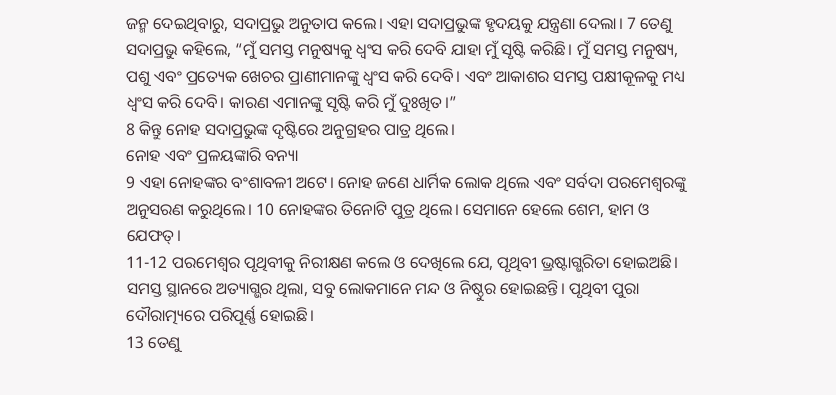ଜନ୍ମ ଦେଇଥିବାରୁ, ସଦାପ୍ରଭୁ ଅନୁତାପ କଲେ। ଏହା ସଦାପ୍ରଭୁଙ୍କ ହୃଦୟକୁ ଯନ୍ତ୍ରଣା ଦେଲା। 7 ତେଣୁ ସଦାପ୍ରଭୁ କହିଲେ, “ମୁଁ ସମସ୍ତ ମନୁଷ୍ୟକୁ ଧ୍ୱଂସ କରି ଦେବି ଯାହା ମୁଁ ସୃଷ୍ଟି କରିଛି। ମୁଁ ସମସ୍ତ ମନୁଷ୍ୟ, ପଶୁ ଏବଂ ପ୍ରତ୍ୟେକ ଖେଚର ପ୍ରାଣୀମାନଙ୍କୁ ଧ୍ୱଂସ କରି ଦେବି। ଏବଂ ଆକାଶର ସମସ୍ତ ପକ୍ଷୀକୂଳକୁ ମଧ୍ୟ ଧ୍ୱଂସ କରି ଦେବି। କାରଣ ଏମାନଙ୍କୁ ସୃଷ୍ଟି କରି ମୁଁ ଦୁଃଖିତ।”
8 କିନ୍ତୁ ନୋହ ସଦାପ୍ରଭୁଙ୍କ ଦୃଷ୍ଟିରେ ଅନୁଗ୍ରହର ପାତ୍ର ଥିଲେ।
ନୋହ ଏବଂ ପ୍ରଳୟଙ୍କାରି ବନ୍ୟା
9 ଏହା ନୋହଙ୍କର ବଂଶାବଳୀ ଅଟେ। ନୋହ ଜଣେ ଧାର୍ମିକ ଲୋକ ଥିଲେ ଏବଂ ସର୍ବଦା ପରମେଶ୍ୱରଙ୍କୁ ଅନୁସରଣ କରୁଥିଲେ। 10 ନୋହଙ୍କର ତିନୋଟି ପୁତ୍ର ଥିଲେ। ସେମାନେ ହେଲେ ଶେମ, ହାମ ଓ ଯେଫତ୍।
11-12 ପରମେଶ୍ୱର ପୃଥିବୀକୁ ନିରୀକ୍ଷଣ କଲେ ଓ ଦେଖିଲେ ଯେ, ପୃଥିବୀ ଭ୍ରଷ୍ଟାଗ୍ଭରିତା ହୋଇଅଛି। ସମସ୍ତ ସ୍ଥାନରେ ଅତ୍ୟାଗ୍ଭର ଥିଲା, ସବୁ ଲୋକମାନେ ମନ୍ଦ ଓ ନିଷ୍ଠୁର ହୋଇଛନ୍ତି। ପୃଥିବୀ ପୁରା ଦୌରାତ୍ମ୍ୟରେ ପରିପୂର୍ଣ୍ଣ ହୋଇଛି।
13 ତେଣୁ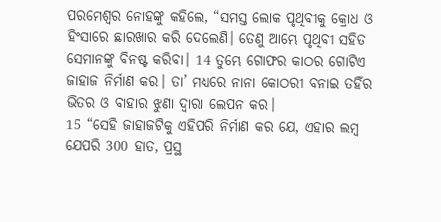ପରମେଶ୍ୱର ନୋହଙ୍କୁ କହିଲେ, “ସମସ୍ତ ଲୋକ ପୃଥିବୀକୁ କ୍ରୋଧ ଓ ହିଂସାରେ ଛାରଖାର କରି ଦେଲେଣି। ତେଣୁ ଆମ୍ଭେ ପୃଥିବୀ ସହିତ ସେମାନଙ୍କୁ ବିନଷ୍ଟ କରିବା। 14 ତୁମ୍ଭେ ଗୋଫର କାଠର ଗୋଟିଏ ଜାହାଜ ନିର୍ମାଣ କର। ତା’ ମଧ୍ୟରେ ନାନା କୋଠରୀ ବନାଇ ତହିଁର ଭିତର ଓ ବାହାର ଝୁଣା ଦ୍ୱାରା ଲେପନ କର।
15 “ସେହି ଜାହାଜଟିକୁ ଏହିପରି ନିର୍ମାଣ କର ଯେ, ଏହାର ଲମ୍ବ ଯେପରି 300 ହାତ, ପ୍ରସ୍ଥ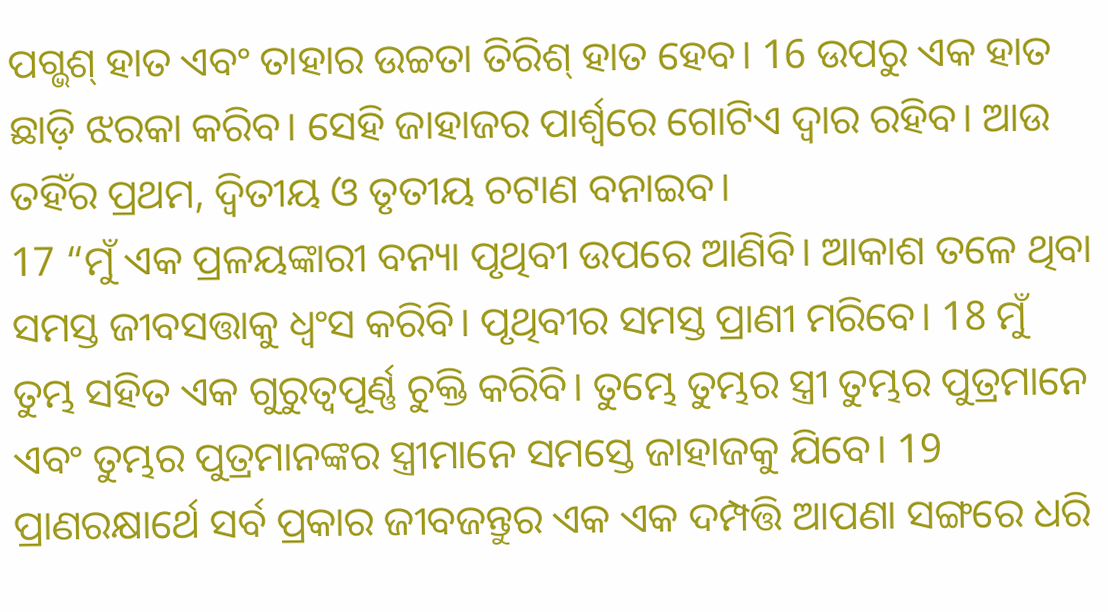ପଗ୍ଭଶ୍ ହାତ ଏବଂ ତାହାର ଉଚ୍ଚତା ତିରିଶ୍ ହାତ ହେବ। 16 ଉପରୁ ଏକ ହାତ ଛାଡ଼ି ଝରକା କରିବ। ସେହି ଜାହାଜର ପାର୍ଶ୍ୱରେ ଗୋଟିଏ ଦ୍ୱାର ରହିବ। ଆଉ ତହିଁର ପ୍ରଥମ, ଦ୍ୱିତୀୟ ଓ ତୃତୀୟ ଚଟାଣ ବନାଇବ।
17 “ମୁଁ ଏକ ପ୍ରଳୟଙ୍କାରୀ ବନ୍ୟା ପୃଥିବୀ ଉପରେ ଆଣିବି। ଆକାଶ ତଳେ ଥିବା ସମସ୍ତ ଜୀବସତ୍ତାକୁ ଧ୍ୱଂସ କରିବି। ପୃଥିବୀର ସମସ୍ତ ପ୍ରାଣୀ ମରିବେ। 18 ମୁଁ ତୁମ୍ଭ ସହିତ ଏକ ଗୁରୁତ୍ୱପୂର୍ଣ୍ଣ ଚୁକ୍ତି କରିବି। ତୁମ୍ଭେ ତୁମ୍ଭର ସ୍ତ୍ରୀ ତୁମ୍ଭର ପୁତ୍ରମାନେ ଏବଂ ତୁମ୍ଭର ପୁତ୍ରମାନଙ୍କର ସ୍ତ୍ରୀମାନେ ସମସ୍ତେ ଜାହାଜକୁ ଯିବେ। 19 ପ୍ରାଣରକ୍ଷାର୍ଥେ ସର୍ବ ପ୍ରକାର ଜୀବଜନ୍ତୁର ଏକ ଏକ ଦମ୍ପତ୍ତି ଆପଣା ସଙ୍ଗରେ ଧରି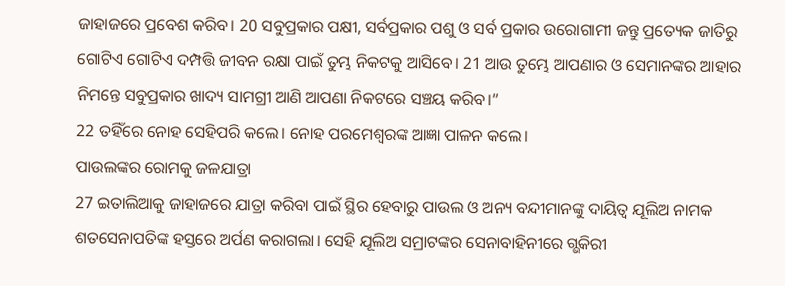ଜାହାଜରେ ପ୍ରବେଶ କରିବ। 20 ସବୁପ୍ରକାର ପକ୍ଷୀ, ସର୍ବପ୍ରକାର ପଶୁ ଓ ସର୍ବ ପ୍ରକାର ଉରୋଗାମୀ ଜନ୍ତୁ ପ୍ରତ୍ୟେକ ଜାତିରୁ ଗୋଟିଏ ଗୋଟିଏ ଦମ୍ପତ୍ତି ଜୀବନ ରକ୍ଷା ପାଇଁ ତୁମ୍ଭ ନିକଟକୁ ଆସିବେ। 21 ଆଉ ତୁମ୍ଭେ ଆପଣାର ଓ ସେମାନଙ୍କର ଆହାର ନିମନ୍ତେ ସବୁପ୍ରକାର ଖାଦ୍ୟ ସାମଗ୍ରୀ ଆଣି ଆପଣା ନିକଟରେ ସଞ୍ଚୟ କରିବ।”
22 ତହିଁରେ ନୋହ ସେହିପରି କଲେ। ନୋହ ପରମେଶ୍ୱରଙ୍କ ଆଜ୍ଞା ପାଳନ କଲେ।
ପାଉଲଙ୍କର ରୋମକୁ ଜଳଯାତ୍ରା
27 ଇତାଲିଆକୁ ଜାହାଜରେ ଯାତ୍ରା କରିବା ପାଇଁ ସ୍ଥିର ହେବାରୁ ପାଉଲ ଓ ଅନ୍ୟ ବନ୍ଦୀମାନଙ୍କୁ ଦାୟିତ୍ୱ ଯୂଲିଅ ନାମକ ଶତସେନାପତିଙ୍କ ହସ୍ତରେ ଅର୍ପଣ କରାଗଲା। ସେହି ଯୂଲିଅ ସମ୍ରାଟଙ୍କର ସେନାବାହିନୀରେ ଗ୍ଭକିରୀ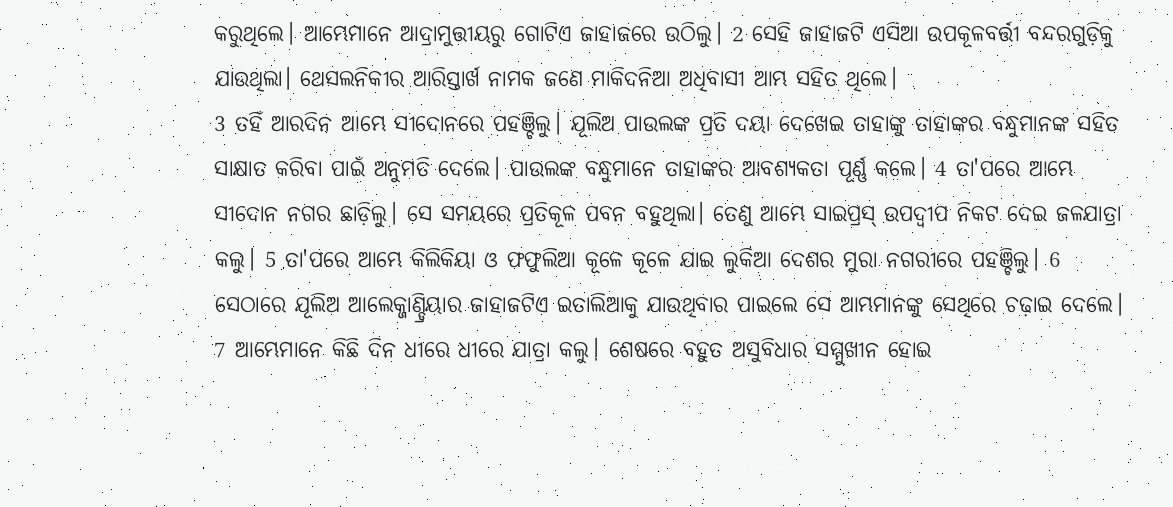କରୁଥିଲେ। ଆମ୍ଭେମାନେ ଆଦ୍ରାମୁତ୍ତୀୟରୁ ଗୋଟିଏ ଜାହାଜରେ ଉଠିଲୁ। 2 ସେହି ଜାହାଜଟି ଏସିଆ ଉପକୂଳବର୍ତ୍ତୀ ବନ୍ଦରଗୁଡ଼ିକୁ ଯାଉଥିଲା। ଥେସଲନିକୀର ଆରିସ୍ତାର୍ଖ ନାମକ ଜଣେ ମାକିଦନିଆ ଅଧିବାସୀ ଆମ୍ଭ ସହିତ ଥିଲେ।
3 ତହିଁ ଆରଦିନ ଆମ୍ଭେ ସୀଦୋନରେ ପହଞ୍ଚିଲୁ। ଯୂଲିଅ ପାଉଲଙ୍କ ପ୍ରତି ଦୟା ଦେଖେଇ ତାହାଙ୍କୁ ତାହାଙ୍କର ବନ୍ଧୁମାନଙ୍କ ସହିତ ସାକ୍ଷାତ କରିବା ପାଇଁ ଅନୁମତି ଦେଲେ। ପାଉଲଙ୍କ ବନ୍ଧୁମାନେ ତାହାଙ୍କର ଆବଶ୍ୟକତା ପୂର୍ଣ୍ଣ କଲେ। 4 ତା'ପରେ ଆମ୍ଭେ ସୀଦୋନ ନଗର ଛାଡ଼ିଲୁ। ସେ ସମୟରେ ପ୍ରତିକୂଳ ପବନ ବହୁଥିଲା। ତେଣୁ ଆମ୍ଭେ ସାଇପ୍ରସ୍ ଉପଦ୍ୱୀପ ନିକଟ ଦେଇ ଜଳଯାତ୍ରା କଲୁ। 5 ତା'ପରେ ଆମ୍ଭେ କିଲିକିୟା ଓ ଫଫୁଲିଆ କୂଳେ କୂଳେ ଯାଇ ଲୁକିଆ ଦେଶର ମୁରା ନଗରୀରେ ପହଞ୍ଚିଲୁ। 6 ସେଠାରେ ଯୂଲିଅ ଆଲେକ୍ଜାଣ୍ଡ୍ରିୟାର ଜାହାଜଟିଏ ଇତାଲିଆକୁ ଯାଉଥିବାର ପାଇଲେ ସେ ଆମ୍ଭମାନଙ୍କୁ ସେଥିରେ ଚଢ଼ାଇ ଦେଲେ।
7 ଆମ୍ଭେମାନେ କିଛି ଦିନ ଧୀରେ ଧୀରେ ଯାତ୍ରା କଲୁ। ଶେଷରେ ବହୁତ ଅସୁବିଧାର ସମ୍ମୁଖୀନ ହୋଇ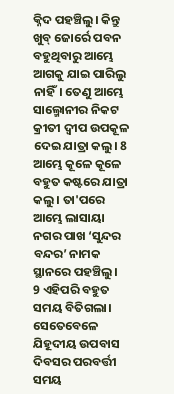କ୍ନିଦ ପହଞ୍ଚିଲୁ। କିନ୍ତୁ ଖୁବ୍ ଜୋର୍ରେ ପବନ ବହୁଥିବାରୁ ଆମ୍ଭେ ଆଗକୁ ଯାଇ ପାରିଲୁ ନାହିଁ। ତେଣୁ ଆମ୍ଭେ ସାଲ୍ମୋନୀର ନିକଟ କ୍ରୀତୀ ଦ୍ୱୀପ ଉପକୂଳ ଦେଇ ଯାତ୍ରା କଲୁ। 8 ଆମ୍ଭେ କୂଳେ କୂଳେ ବହୁତ କଷ୍ଟରେ ଯାତ୍ରା କଲୁ। ତା'ପରେ ଆମ୍ଭେ ଲାସାୟା ନଗର ପାଖ ‘ସୁନ୍ଦର ବନ୍ଦର’ ନାମକ ସ୍ଥାନରେ ପହଞ୍ଚିଲୁ।
9 ଏହିପରି ବହୁତ ସମୟ ବିତିଗଲା। ସେତେବେଳେ ଯିହୂଦୀୟ ଉପବାସ ଦିବସର ପରବର୍ତ୍ତୀ ସମୟ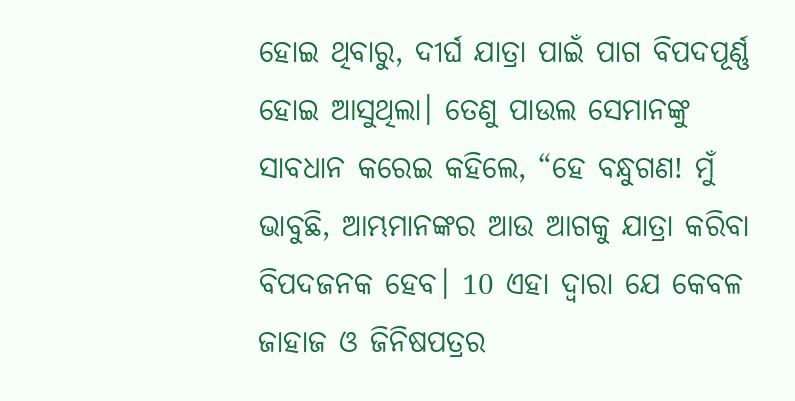ହୋଇ ଥିବାରୁ, ଦୀର୍ଘ ଯାତ୍ରା ପାଇଁ ପାଗ ବିପଦପୂର୍ଣ୍ଣ ହୋଇ ଆସୁଥିଲା। ତେଣୁ ପାଉଲ ସେମାନଙ୍କୁ ସାବଧାନ କରେଇ କହିଲେ, “ହେ ବନ୍ଧୁଗଣ! ମୁଁ ଭାବୁଛି, ଆମ୍ଭମାନଙ୍କର ଆଉ ଆଗକୁ ଯାତ୍ରା କରିବା ବିପଦଜନକ ହେବ। 10 ଏହା ଦ୍ୱାରା ଯେ କେବଳ ଜାହାଜ ଓ ଜିନିଷପତ୍ରର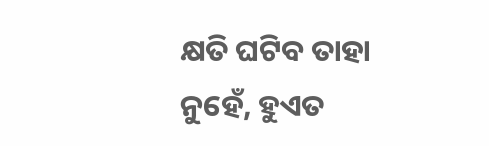କ୍ଷତି ଘଟିବ ତାହା ନୁହେଁ, ହୁଏତ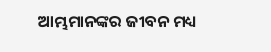ଆମ୍ଭମାନଙ୍କର ଜୀବନ ମଧ୍ୟ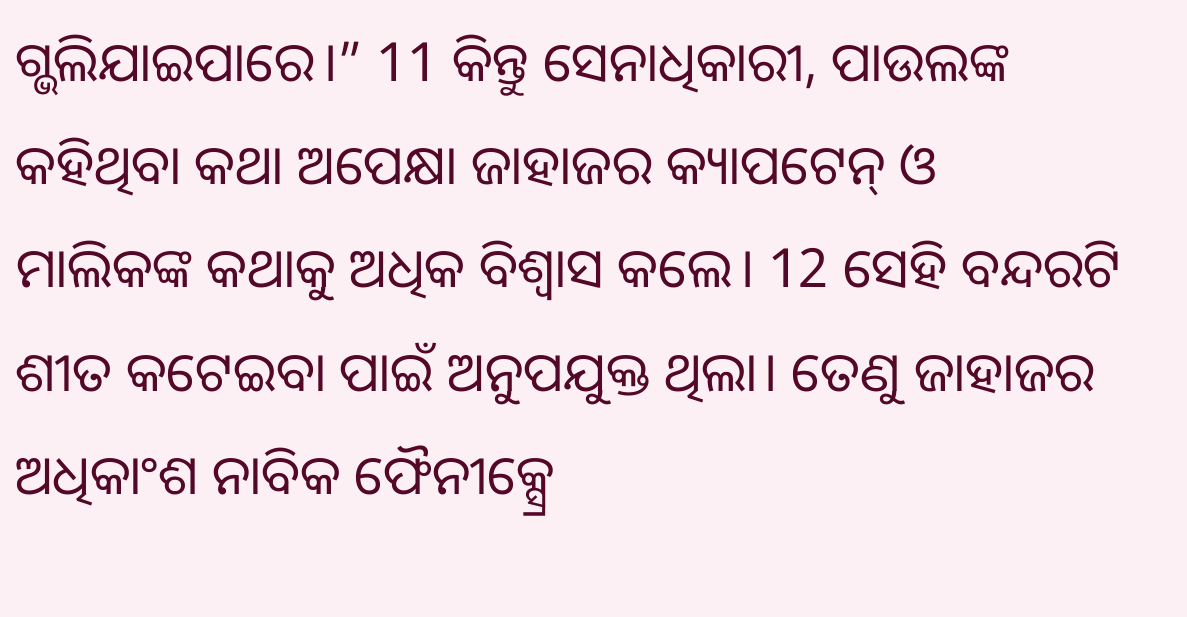ଗ୍ଭଲିଯାଇପାରେ।” 11 କିନ୍ତୁ ସେନାଧିକାରୀ, ପାଉଲଙ୍କ କହିଥିବା କଥା ଅପେକ୍ଷା ଜାହାଜର କ୍ୟାପଟେନ୍ ଓ ମାଲିକଙ୍କ କଥାକୁ ଅଧିକ ବିଶ୍ୱାସ କଲେ। 12 ସେହି ବନ୍ଦରଟି ଶୀତ କଟେଇବା ପାଇଁ ଅନୁପଯୁକ୍ତ ଥିଲା। ତେଣୁ ଜାହାଜର ଅଧିକାଂଶ ନାବିକ ଫୈନୀକ୍ସ୍ରେ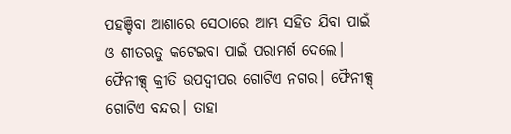ପହଞ୍ଚିବା ଆଶାରେ ସେଠାରେ ଆମ୍ଭ ସହିତ ଯିବା ପାଇଁ ଓ ଶୀତଋତୁ କଟେଇବା ପାଇଁ ପରାମର୍ଶ ଦେଲେ। ଫୈନୀକ୍ସ୍ କ୍ରୀତି ଉପଦ୍ୱୀପର ଗୋଟିଏ ନଗର। ଫୈନୀକ୍ସ୍ ଗୋଟିଏ ବନ୍ଦର। ତାହା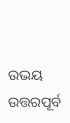ଉଭୟ ଉତ୍ତରପୂର୍ବ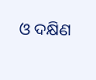ଓ ଦକ୍ଷିଣ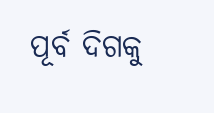ପୂର୍ବ ଦିଗକୁ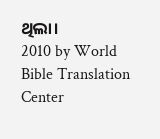ଥିଲା।
2010 by World Bible Translation Center